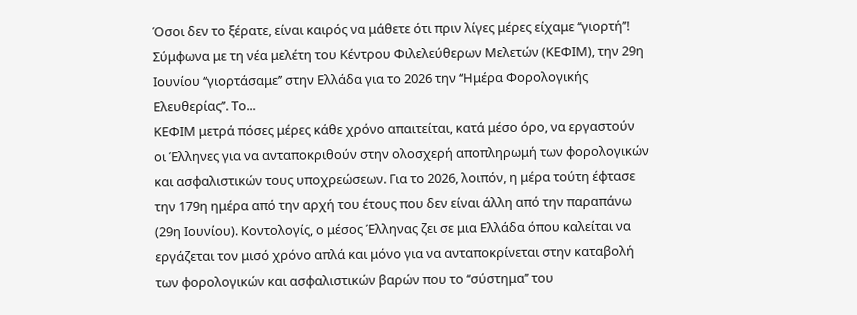Όσοι δεν το ξέρατε, είναι καιρός να μάθετε ότι πριν λίγες μέρες είχαμε ‘‘γιορτή’’! Σύμφωνα με τη νέα μελέτη του Κέντρου Φιλελεύθερων Μελετών (ΚΕΦΙΜ), την 29η Ιουνίου ‘‘γιορτάσαμε’’ στην Ελλάδα για το 2026 την ‘‘Ημέρα Φορολογικής Ελευθερίας’’. Το...
ΚΕΦΙΜ μετρά πόσες μέρες κάθε χρόνο απαιτείται, κατά μέσο όρο, να εργαστούν οι Έλληνες για να ανταποκριθούν στην ολοσχερή αποπληρωμή των φορολογικών και ασφαλιστικών τους υποχρεώσεων. Για το 2026, λοιπόν, η μέρα τούτη έφτασε την 179η ημέρα από την αρχή του έτους που δεν είναι άλλη από την παραπάνω (29η Ιουνίου). Κοντολογίς, ο μέσος Έλληνας ζει σε μια Ελλάδα όπου καλείται να εργάζεται τον μισό χρόνο απλά και μόνο για να ανταποκρίνεται στην καταβολή των φορολογικών και ασφαλιστικών βαρών που το ‘‘σύστημα’’ του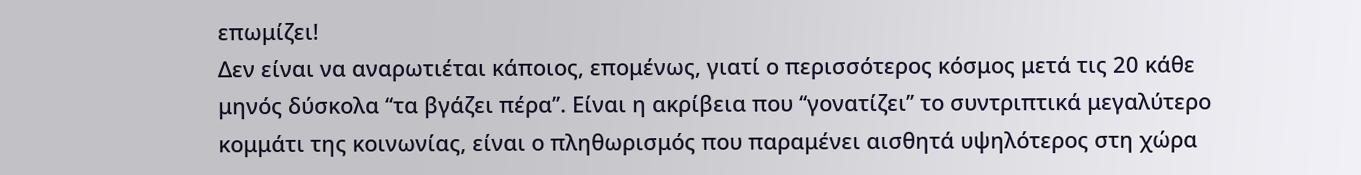επωμίζει!
Δεν είναι να αναρωτιέται κάποιος, επομένως, γιατί ο περισσότερος κόσμος μετά τις 20 κάθε μηνός δύσκολα ‘‘τα βγάζει πέρα’’. Είναι η ακρίβεια που ‘‘γονατίζει’’ το συντριπτικά μεγαλύτερο κομμάτι της κοινωνίας, είναι ο πληθωρισμός που παραμένει αισθητά υψηλότερος στη χώρα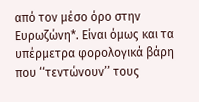από τον μέσο όρο στην Ευρωζώνη*. Είναι όμως και τα υπέρμετρα φορολογικά βάρη που ‘‘τεντώνουν’’ τους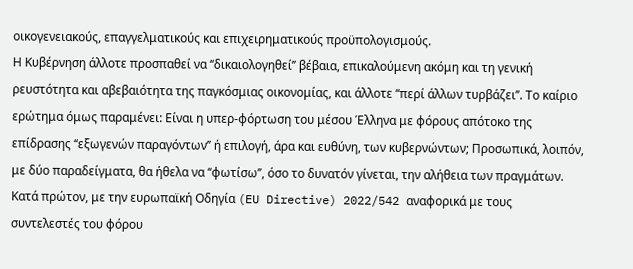οικογενειακούς, επαγγελματικούς και επιχειρηματικούς προϋπολογισμούς.
Η Κυβέρνηση άλλοτε προσπαθεί να ‘‘δικαιολογηθεί’’ βέβαια, επικαλούμενη ακόμη και τη γενική ρευστότητα και αβεβαιότητα της παγκόσμιας οικονομίας, και άλλοτε ‘‘περί άλλων τυρβάζει’’. Το καίριο ερώτημα όμως παραμένει: Είναι η υπερ-φόρτωση του μέσου Έλληνα με φόρους απότοκο της επίδρασης ‘‘εξωγενών παραγόντων’’ ή επιλογή, άρα και ευθύνη, των κυβερνώντων; Προσωπικά, λοιπόν, με δύο παραδείγματα, θα ήθελα να ‘‘φωτίσω’’, όσο το δυνατόν γίνεται, την αλήθεια των πραγμάτων.
Κατά πρώτον, με την ευρωπαϊκή Οδηγία (EU Directive) 2022/542 αναφορικά με τους συντελεστές του φόρου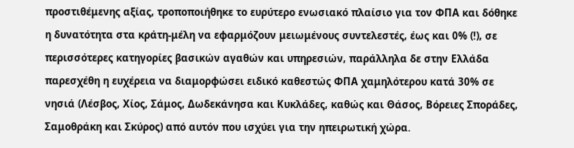προστιθέμενης αξίας, τροποποιήθηκε το ευρύτερο ενωσιακό πλαίσιο για τον ΦΠΑ και δόθηκε η δυνατότητα στα κράτη-μέλη να εφαρμόζουν μειωμένους συντελεστές, έως και 0% (!), σε περισσότερες κατηγορίες βασικών αγαθών και υπηρεσιών, παράλληλα δε στην Ελλάδα παρεσχέθη η ευχέρεια να διαμορφώσει ειδικό καθεστώς ΦΠΑ χαμηλότερου κατά 30% σε νησιά (Λέσβος, Χίος, Σάμος, Δωδεκάνησα και Κυκλάδες, καθώς και Θάσος, Βόρειες Σποράδες, Σαμοθράκη και Σκύρος) από αυτόν που ισχύει για την ηπειρωτική χώρα.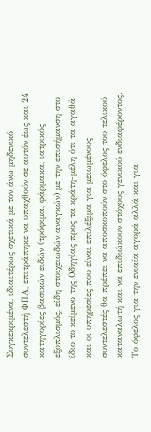Συγκεκριμένα, ιδιαιτέρως σχετικά με τον άνω μηδενικό συντελεστή ΦΠΑ, επιτράπηκε να υπαχθούν σε αυτόν έως και 24 κατηγορίες βασικών ειδών (τρόφιμα, φάρμακα, ιατρικός εξοπλισμός, είδη στοιχειωδών αναγκών) με την επισήμανση στο ίδιο το κείμενο της Οδηγίας προς τα κράτη-μέλη ότι τα αγαθά και οι υπηρεσίες που είναι επιλέξιμα για μειωμένους συντελεστές θα πρέπει να αποσκοπούν στο όφελος του τελικού καταναλωτή και να επιδιώκουν στόχους γενικού ενδιαφέροντος.
Το όφελος για την ενιαία αγορά αλλά και για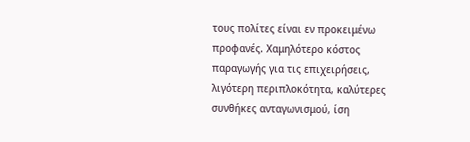τους πολίτες είναι εν προκειμένω προφανές. Χαμηλότερο κόστος παραγωγής για τις επιχειρήσεις, λιγότερη περιπλοκότητα, καλύτερες συνθήκες ανταγωνισμού, ίση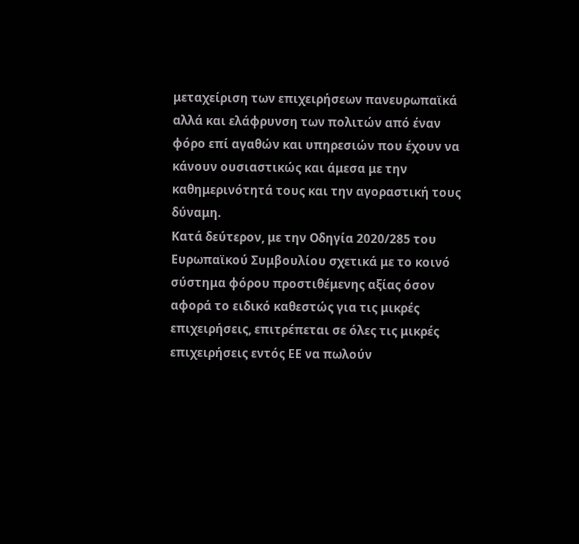μεταχείριση των επιχειρήσεων πανευρωπαϊκά αλλά και ελάφρυνση των πολιτών από έναν φόρο επί αγαθών και υπηρεσιών που έχουν να κάνουν ουσιαστικώς και άμεσα με την καθημερινότητά τους και την αγοραστική τους δύναμη.
Κατά δεύτερον, με την Οδηγία 2020/285 του Ευρωπαϊκού Συμβουλίου σχετικά με το κοινό σύστημα φόρου προστιθέμενης αξίας όσον αφορά το ειδικό καθεστώς για τις μικρές επιχειρήσεις, επιτρέπεται σε όλες τις μικρές επιχειρήσεις εντός ΕΕ να πωλούν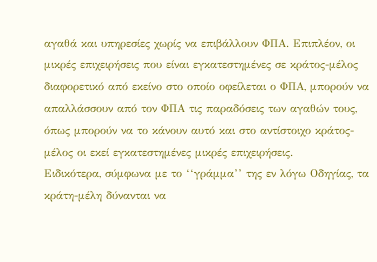αγαθά και υπηρεσίες χωρίς να επιβάλλουν ΦΠΑ. Επιπλέον, οι μικρές επιχειρήσεις που είναι εγκατεστημένες σε κράτος-μέλος διαφορετικό από εκείνο στο οποίο οφείλεται ο ΦΠΑ, μπορούν να απαλλάσσουν από τον ΦΠΑ τις παραδόσεις των αγαθών τους, όπως μπορούν να το κάνουν αυτό και στο αντίστοιχο κράτος-μέλος οι εκεί εγκατεστημένες μικρές επιχειρήσεις.
Ειδικότερα, σύμφωνα με το ‘‘γράμμα’’ της εν λόγω Οδηγίας, τα κράτη-μέλη δύνανται να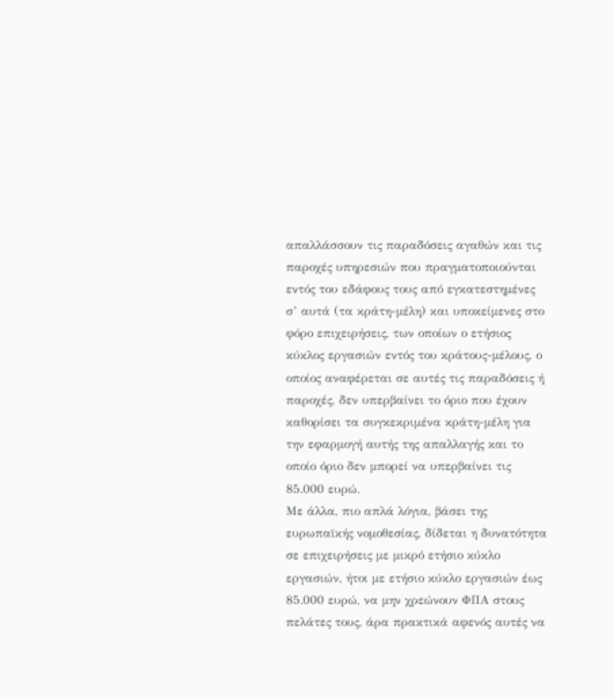απαλλάσσουν τις παραδόσεις αγαθών και τις παροχές υπηρεσιών που πραγματοποιούνται εντός του εδάφους τους από εγκατεστημένες σ’ αυτά (τα κράτη-μέλη) και υποκείμενες στο φόρο επιχειρήσεις, των οποίων ο ετήσιος κύκλος εργασιών εντός του κράτους-μέλους, ο οποίος αναφέρεται σε αυτές τις παραδόσεις ή παροχές, δεν υπερβαίνει το όριο που έχουν καθορίσει τα συγκεκριμένα κράτη-μέλη για την εφαρμογή αυτής της απαλλαγής και το οποίο όριο δεν μπορεί να υπερβαίνει τις 85.000 ευρώ.
Με άλλα, πιο απλά λόγια, βάσει της ευρωπαϊκής νομοθεσίας, δίδεται η δυνατότητα σε επιχειρήσεις με μικρό ετήσιο κύκλο εργασιών, ήτοι με ετήσιο κύκλο εργασιών έως 85.000 ευρώ, να μην χρεώνουν ΦΠΑ στους πελάτες τους, άρα πρακτικά αφενός αυτές να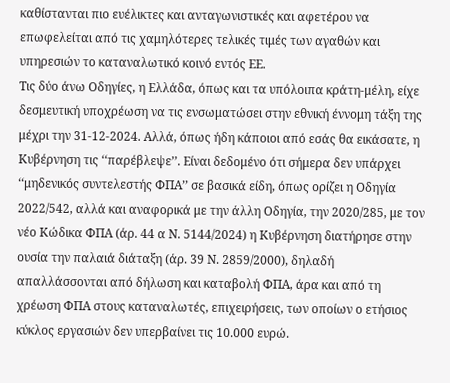καθίστανται πιο ευέλικτες και ανταγωνιστικές και αφετέρου να επωφελείται από τις χαμηλότερες τελικές τιμές των αγαθών και υπηρεσιών το καταναλωτικό κοινό εντός ΕΕ.
Τις δύο άνω Οδηγίες, η Ελλάδα, όπως και τα υπόλοιπα κράτη-μέλη, είχε δεσμευτική υποχρέωση να τις ενσωματώσει στην εθνική έννομη τάξη της μέχρι την 31-12-2024. Αλλά, όπως ήδη κάποιοι από εσάς θα εικάσατε, η Κυβέρνηση τις ‘‘παρέβλεψε’’. Είναι δεδομένο ότι σήμερα δεν υπάρχει ‘‘μηδενικός συντελεστής ΦΠΑ’’ σε βασικά είδη, όπως ορίζει η Οδηγία 2022/542, αλλά και αναφορικά με την άλλη Οδηγία, την 2020/285, με τον νέο Κώδικα ΦΠΑ (άρ. 44 α Ν. 5144/2024) η Κυβέρνηση διατήρησε στην ουσία την παλαιά διάταξη (άρ. 39 Ν. 2859/2000), δηλαδή απαλλάσσονται από δήλωση και καταβολή ΦΠΑ, άρα και από τη χρέωση ΦΠΑ στους καταναλωτές, επιχειρήσεις, των οποίων ο ετήσιος κύκλος εργασιών δεν υπερβαίνει τις 10.000 ευρώ.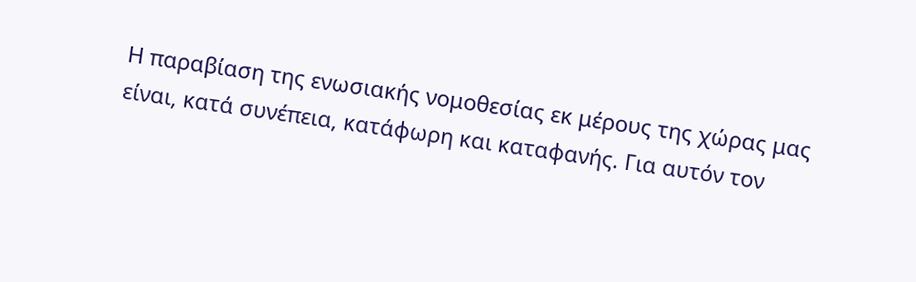Η παραβίαση της ενωσιακής νομοθεσίας εκ μέρους της χώρας μας είναι, κατά συνέπεια, κατάφωρη και καταφανής. Για αυτόν τον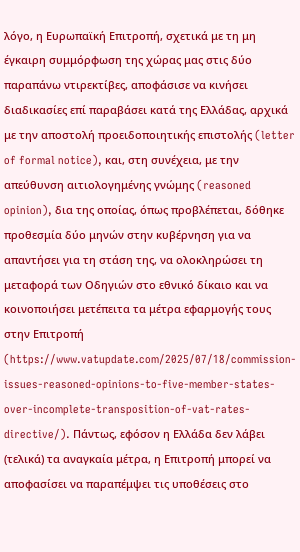λόγο, η Ευρωπαϊκή Επιτροπή, σχετικά με τη μη έγκαιρη συμμόρφωση της χώρας μας στις δύο παραπάνω ντιρεκτίβες, αποφάσισε να κινήσει διαδικασίες επί παραβάσει κατά της Ελλάδας, αρχικά με την αποστολή προειδοποιητικής επιστολής (letter of formal notice), και, στη συνέχεια, με την απεύθυνση αιτιολογημένης γνώμης (reasoned opinion), δια της οποίας, όπως προβλέπεται, δόθηκε προθεσμία δύο μηνών στην κυβέρνηση για να απαντήσει για τη στάση της, να ολοκληρώσει τη μεταφορά των Οδηγιών στο εθνικό δίκαιο και να κοινοποιήσει μετέπειτα τα μέτρα εφαρμογής τους στην Επιτροπή (https://www.vatupdate.com/2025/07/18/commission-issues-reasoned-opinions-to-five-member-states-over-incomplete-transposition-of-vat-rates-directive/). Πάντως, εφόσον η Ελλάδα δεν λάβει (τελικά) τα αναγκαία μέτρα, η Επιτροπή μπορεί να αποφασίσει να παραπέμψει τις υποθέσεις στο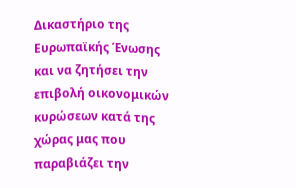Δικαστήριο της Ευρωπαϊκής Ένωσης και να ζητήσει την επιβολή οικονομικών κυρώσεων κατά της χώρας μας που παραβιάζει την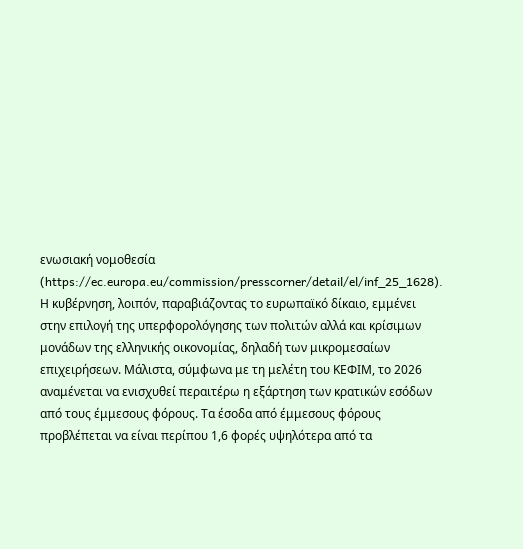ενωσιακή νομοθεσία (https://ec.europa.eu/commission/presscorner/detail/el/inf_25_1628).
Η κυβέρνηση, λοιπόν, παραβιάζοντας το ευρωπαϊκό δίκαιο, εμμένει στην επιλογή της υπερφορολόγησης των πολιτών αλλά και κρίσιμων μονάδων της ελληνικής οικονομίας, δηλαδή των μικρομεσαίων επιχειρήσεων. Μάλιστα, σύμφωνα με τη μελέτη του ΚΕΦΙΜ, το 2026 αναμένεται να ενισχυθεί περαιτέρω η εξάρτηση των κρατικών εσόδων από τους έμμεσους φόρους. Τα έσοδα από έμμεσους φόρους προβλέπεται να είναι περίπου 1,6 φορές υψηλότερα από τα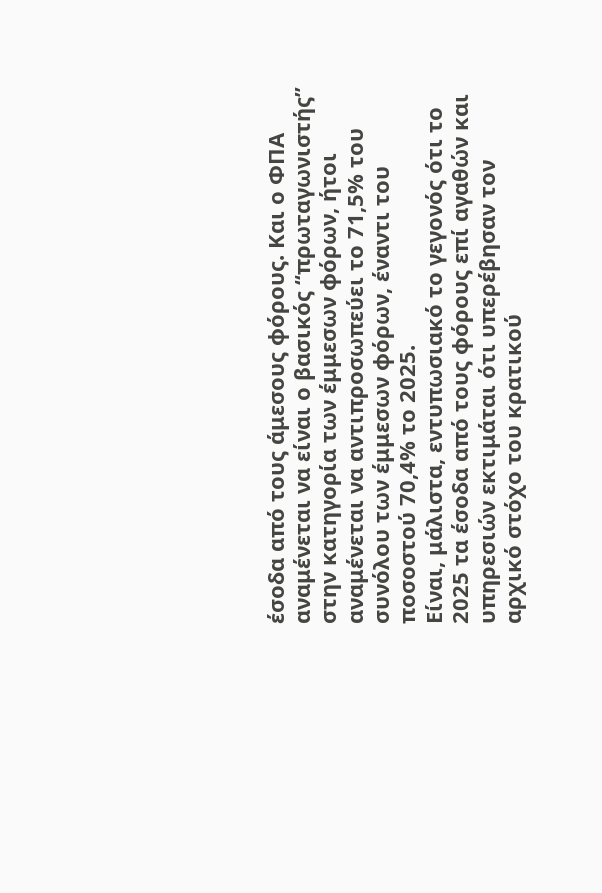έσοδα από τους άμεσους φόρους. Και ο ΦΠΑ αναμένεται να είναι ο βασικός ‘‘πρωταγωνιστής’’ στην κατηγορία των έμμεσων φόρων, ήτοι αναμένεται να αντιπροσωπεύει το 71,5% του συνόλου των έμμεσων φόρων, έναντι του ποσοστού 70,4% το 2025.
Είναι, μάλιστα, εντυπωσιακό το γεγονός ότι το 2025 τα έσοδα από τους φόρους επί αγαθών και υπηρεσιών εκτιμάται ότι υπερέβησαν τον αρχικό στόχο του κρατικού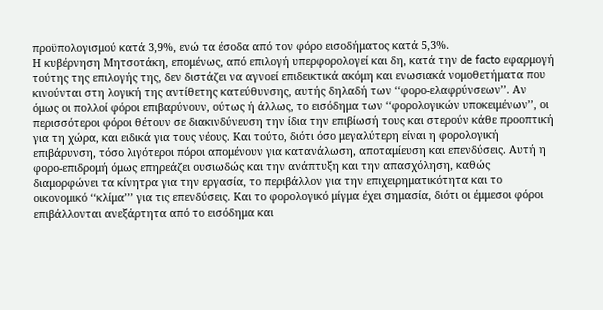προϋπολογισμού κατά 3,9%, ενώ τα έσοδα από τον φόρο εισοδήματος κατά 5,3%.
Η κυβέρνηση Μητσοτάκη, επομένως, από επιλογή υπερφορολογεί και δη, κατά την de facto εφαρμογή τούτης της επιλογής της, δεν διστάζει να αγνοεί επιδεικτικά ακόμη και ενωσιακά νομοθετήματα που κινούνται στη λογική της αντίθετης κατεύθυνσης, αυτής δηλαδή των ‘‘φορο-ελαφρύνσεων’’. Αν όμως οι πολλοί φόροι επιβαρύνουν, ούτως ή άλλως, το εισόδημα των ‘‘φορολογικών υποκειμένων’’, οι περισσότεροι φόροι θέτουν σε διακινδύνευση την ίδια την επιβίωσή τους και στερούν κάθε προοπτική για τη χώρα, και ειδικά για τους νέους. Και τούτο, διότι όσο μεγαλύτερη είναι η φορολογική επιβάρυνση, τόσο λιγότεροι πόροι απομένουν για κατανάλωση, αποταμίευση και επενδύσεις. Αυτή η φορο-επιδρομή όμως επηρεάζει ουσιωδώς και την ανάπτυξη και την απασχόληση, καθώς διαμορφώνει τα κίνητρα για την εργασία, το περιβάλλον για την επιχειρηματικότητα και το οικονομικό ‘‘κλίμα’’’ για τις επενδύσεις. Και το φορολογικό μίγμα έχει σημασία, διότι οι έμμεσοι φόροι επιβάλλονται ανεξάρτητα από το εισόδημα και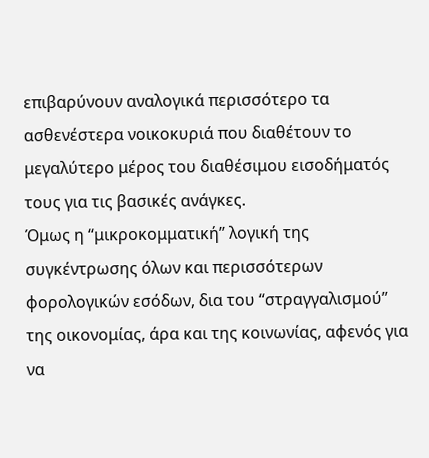επιβαρύνουν αναλογικά περισσότερο τα ασθενέστερα νοικοκυριά που διαθέτουν το μεγαλύτερο μέρος του διαθέσιμου εισοδήματός τους για τις βασικές ανάγκες.
Όμως η ‘‘μικροκομματική’’ λογική της συγκέντρωσης όλων και περισσότερων φορολογικών εσόδων, δια του ‘‘στραγγαλισμού’’ της οικονομίας, άρα και της κοινωνίας, αφενός για να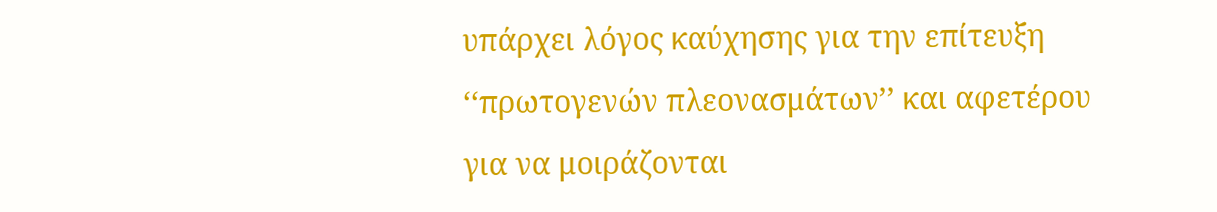υπάρχει λόγος καύχησης για την επίτευξη ‘‘πρωτογενών πλεονασμάτων’’ και αφετέρου για να μοιράζονται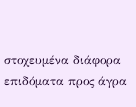στοχευμένα διάφορα επιδόματα προς άγρα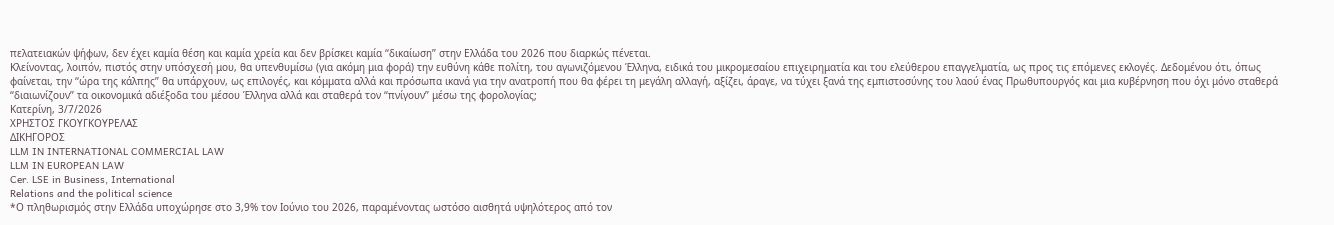πελατειακών ψήφων, δεν έχει καμία θέση και καμία χρεία και δεν βρίσκει καμία ‘‘δικαίωση’’ στην Ελλάδα του 2026 που διαρκώς πένεται.
Κλείνοντας, λοιπόν, πιστός στην υπόσχεσή μου, θα υπενθυμίσω (για ακόμη μια φορά) την ευθύνη κάθε πολίτη, του αγωνιζόμενου Έλληνα, ειδικά του μικρομεσαίου επιχειρηματία και του ελεύθερου επαγγελματία, ως προς τις επόμενες εκλογές. Δεδομένου ότι, όπως φαίνεται, την ‘‘ώρα της κάλπης’’ θα υπάρχουν, ως επιλογές, και κόμματα αλλά και πρόσωπα ικανά για την ανατροπή που θα φέρει τη μεγάλη αλλαγή, αξίζει, άραγε, να τύχει ξανά της εμπιστοσύνης του λαού ένας Πρωθυπουργός και μια κυβέρνηση που όχι μόνο σταθερά ‘‘διαιωνίζουν’’ τα οικονομικά αδιέξοδα του μέσου Έλληνα αλλά και σταθερά τον ‘‘πνίγουν’’ μέσω της φορολογίας;
Κατερίνη, 3/7/2026
ΧΡΗΣΤΟΣ ΓΚΟΥΓΚΟΥΡΕΛΑΣ
ΔΙΚΗΓΟΡΟΣ
LLM IN INTERNATIONAL COMMERCIAL LAW
LLM IN EUROPEAN LAW
Cer. LSE in Business, International
Relations and the political science
*Ο πληθωρισμός στην Ελλάδα υποχώρησε στο 3,9% τον Ιούνιο του 2026, παραμένοντας ωστόσο αισθητά υψηλότερος από τον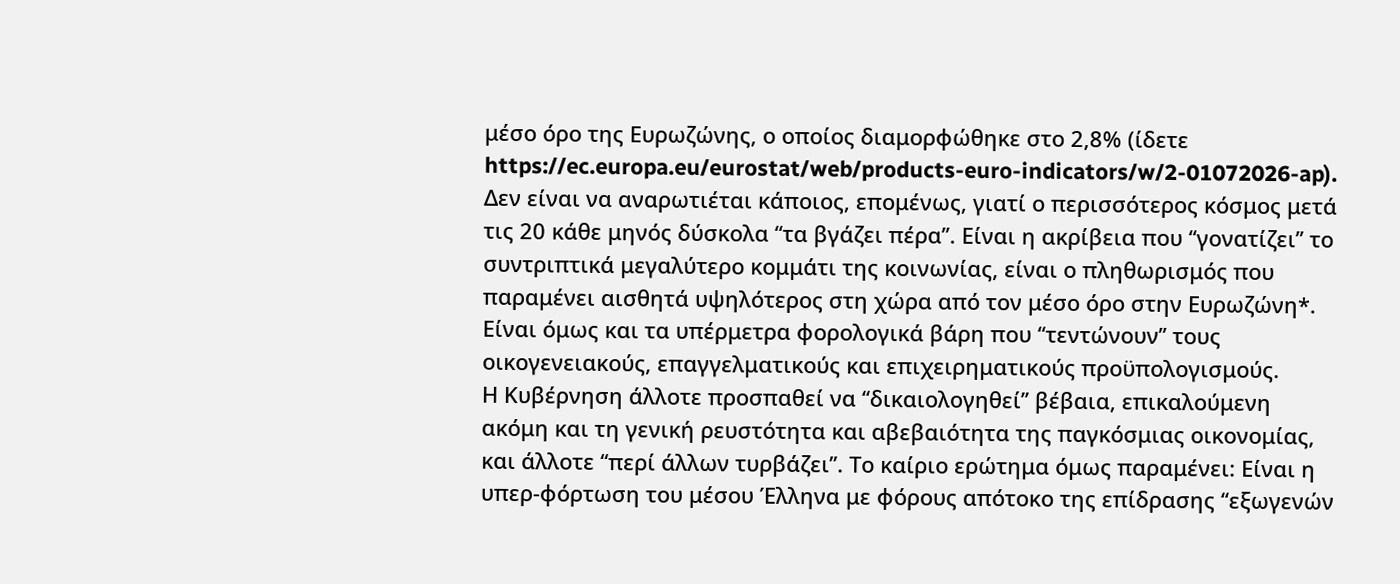μέσο όρο της Ευρωζώνης, ο οποίος διαμορφώθηκε στο 2,8% (ίδετε https://ec.europa.eu/eurostat/web/products-euro-indicators/w/2-01072026-ap).
Δεν είναι να αναρωτιέται κάποιος, επομένως, γιατί ο περισσότερος κόσμος μετά τις 20 κάθε μηνός δύσκολα ‘‘τα βγάζει πέρα’’. Είναι η ακρίβεια που ‘‘γονατίζει’’ το συντριπτικά μεγαλύτερο κομμάτι της κοινωνίας, είναι ο πληθωρισμός που παραμένει αισθητά υψηλότερος στη χώρα από τον μέσο όρο στην Ευρωζώνη*. Είναι όμως και τα υπέρμετρα φορολογικά βάρη που ‘‘τεντώνουν’’ τους οικογενειακούς, επαγγελματικούς και επιχειρηματικούς προϋπολογισμούς.
Η Κυβέρνηση άλλοτε προσπαθεί να ‘‘δικαιολογηθεί’’ βέβαια, επικαλούμενη ακόμη και τη γενική ρευστότητα και αβεβαιότητα της παγκόσμιας οικονομίας, και άλλοτε ‘‘περί άλλων τυρβάζει’’. Το καίριο ερώτημα όμως παραμένει: Είναι η υπερ-φόρτωση του μέσου Έλληνα με φόρους απότοκο της επίδρασης ‘‘εξωγενών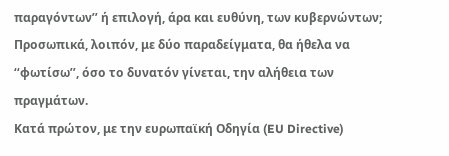παραγόντων’’ ή επιλογή, άρα και ευθύνη, των κυβερνώντων; Προσωπικά, λοιπόν, με δύο παραδείγματα, θα ήθελα να ‘‘φωτίσω’’, όσο το δυνατόν γίνεται, την αλήθεια των πραγμάτων.
Κατά πρώτον, με την ευρωπαϊκή Οδηγία (EU Directive)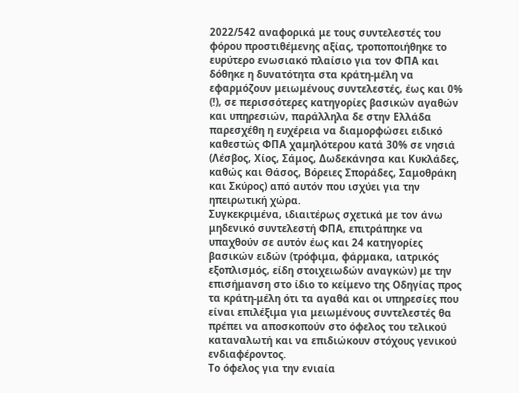2022/542 αναφορικά με τους συντελεστές του φόρου προστιθέμενης αξίας, τροποποιήθηκε το ευρύτερο ενωσιακό πλαίσιο για τον ΦΠΑ και δόθηκε η δυνατότητα στα κράτη-μέλη να εφαρμόζουν μειωμένους συντελεστές, έως και 0% (!), σε περισσότερες κατηγορίες βασικών αγαθών και υπηρεσιών, παράλληλα δε στην Ελλάδα παρεσχέθη η ευχέρεια να διαμορφώσει ειδικό καθεστώς ΦΠΑ χαμηλότερου κατά 30% σε νησιά (Λέσβος, Χίος, Σάμος, Δωδεκάνησα και Κυκλάδες, καθώς και Θάσος, Βόρειες Σποράδες, Σαμοθράκη και Σκύρος) από αυτόν που ισχύει για την ηπειρωτική χώρα.
Συγκεκριμένα, ιδιαιτέρως σχετικά με τον άνω μηδενικό συντελεστή ΦΠΑ, επιτράπηκε να υπαχθούν σε αυτόν έως και 24 κατηγορίες βασικών ειδών (τρόφιμα, φάρμακα, ιατρικός εξοπλισμός, είδη στοιχειωδών αναγκών) με την επισήμανση στο ίδιο το κείμενο της Οδηγίας προς τα κράτη-μέλη ότι τα αγαθά και οι υπηρεσίες που είναι επιλέξιμα για μειωμένους συντελεστές θα πρέπει να αποσκοπούν στο όφελος του τελικού καταναλωτή και να επιδιώκουν στόχους γενικού ενδιαφέροντος.
Το όφελος για την ενιαία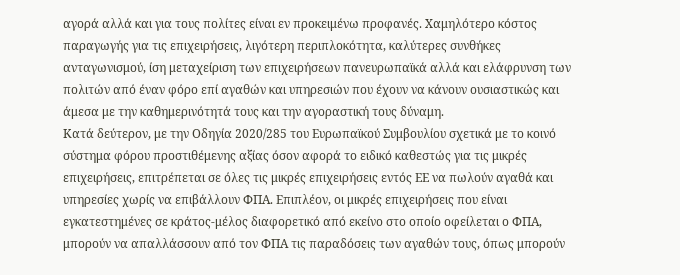αγορά αλλά και για τους πολίτες είναι εν προκειμένω προφανές. Χαμηλότερο κόστος παραγωγής για τις επιχειρήσεις, λιγότερη περιπλοκότητα, καλύτερες συνθήκες ανταγωνισμού, ίση μεταχείριση των επιχειρήσεων πανευρωπαϊκά αλλά και ελάφρυνση των πολιτών από έναν φόρο επί αγαθών και υπηρεσιών που έχουν να κάνουν ουσιαστικώς και άμεσα με την καθημερινότητά τους και την αγοραστική τους δύναμη.
Κατά δεύτερον, με την Οδηγία 2020/285 του Ευρωπαϊκού Συμβουλίου σχετικά με το κοινό σύστημα φόρου προστιθέμενης αξίας όσον αφορά το ειδικό καθεστώς για τις μικρές επιχειρήσεις, επιτρέπεται σε όλες τις μικρές επιχειρήσεις εντός ΕΕ να πωλούν αγαθά και υπηρεσίες χωρίς να επιβάλλουν ΦΠΑ. Επιπλέον, οι μικρές επιχειρήσεις που είναι εγκατεστημένες σε κράτος-μέλος διαφορετικό από εκείνο στο οποίο οφείλεται ο ΦΠΑ, μπορούν να απαλλάσσουν από τον ΦΠΑ τις παραδόσεις των αγαθών τους, όπως μπορούν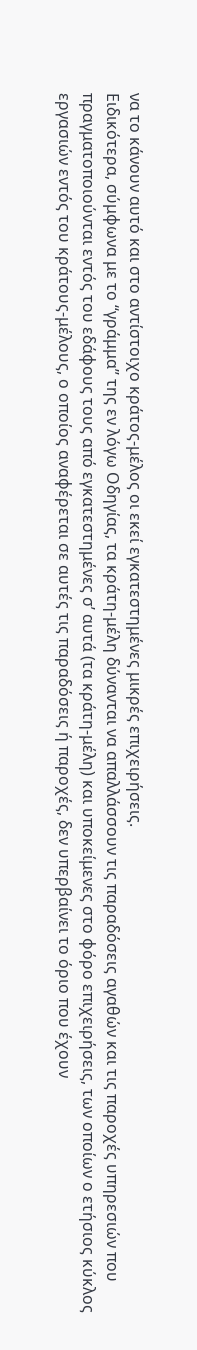να το κάνουν αυτό και στο αντίστοιχο κράτος-μέλος οι εκεί εγκατεστημένες μικρές επιχειρήσεις.
Ειδικότερα, σύμφωνα με το ‘‘γράμμα’’ της εν λόγω Οδηγίας, τα κράτη-μέλη δύνανται να απαλλάσσουν τις παραδόσεις αγαθών και τις παροχές υπηρεσιών που πραγματοποιούνται εντός του εδάφους τους από εγκατεστημένες σ’ αυτά (τα κράτη-μέλη) και υποκείμενες στο φόρο επιχειρήσεις, των οποίων ο ετήσιος κύκλος εργασιών εντός του κράτους-μέλους, ο οποίος αναφέρεται σε αυτές τις παραδόσεις ή παροχές, δεν υπερβαίνει το όριο που έχουν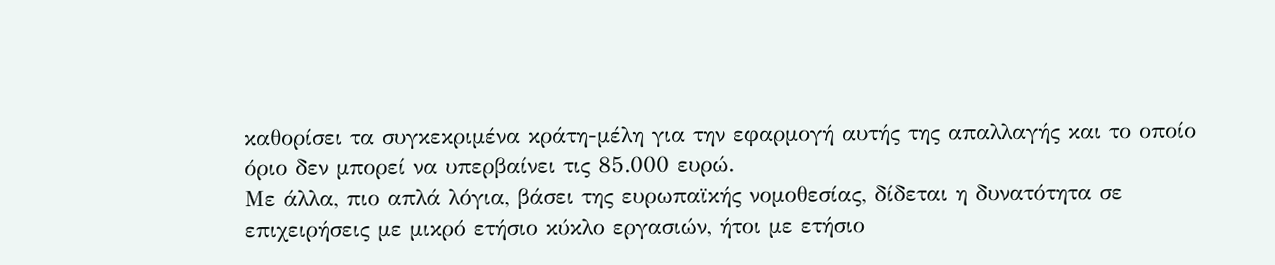καθορίσει τα συγκεκριμένα κράτη-μέλη για την εφαρμογή αυτής της απαλλαγής και το οποίο όριο δεν μπορεί να υπερβαίνει τις 85.000 ευρώ.
Με άλλα, πιο απλά λόγια, βάσει της ευρωπαϊκής νομοθεσίας, δίδεται η δυνατότητα σε επιχειρήσεις με μικρό ετήσιο κύκλο εργασιών, ήτοι με ετήσιο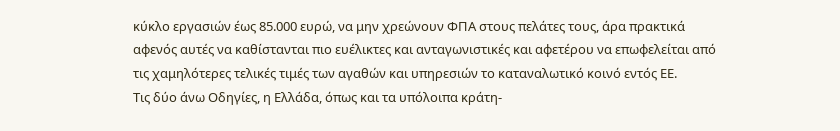κύκλο εργασιών έως 85.000 ευρώ, να μην χρεώνουν ΦΠΑ στους πελάτες τους, άρα πρακτικά αφενός αυτές να καθίστανται πιο ευέλικτες και ανταγωνιστικές και αφετέρου να επωφελείται από τις χαμηλότερες τελικές τιμές των αγαθών και υπηρεσιών το καταναλωτικό κοινό εντός ΕΕ.
Τις δύο άνω Οδηγίες, η Ελλάδα, όπως και τα υπόλοιπα κράτη-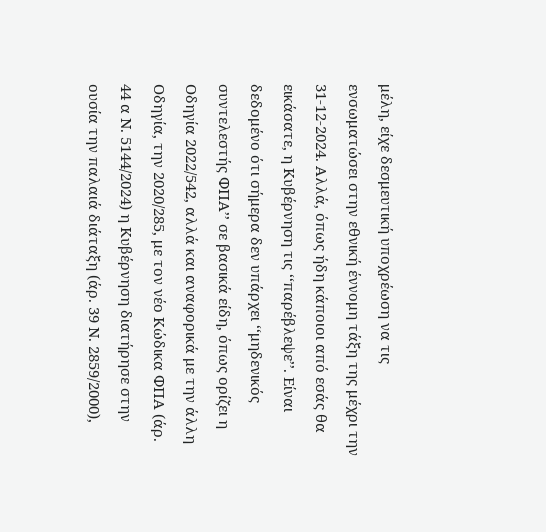μέλη, είχε δεσμευτική υποχρέωση να τις ενσωματώσει στην εθνική έννομη τάξη της μέχρι την 31-12-2024. Αλλά, όπως ήδη κάποιοι από εσάς θα εικάσατε, η Κυβέρνηση τις ‘‘παρέβλεψε’’. Είναι δεδομένο ότι σήμερα δεν υπάρχει ‘‘μηδενικός συντελεστής ΦΠΑ’’ σε βασικά είδη, όπως ορίζει η Οδηγία 2022/542, αλλά και αναφορικά με την άλλη Οδηγία, την 2020/285, με τον νέο Κώδικα ΦΠΑ (άρ. 44 α Ν. 5144/2024) η Κυβέρνηση διατήρησε στην ουσία την παλαιά διάταξη (άρ. 39 Ν. 2859/2000),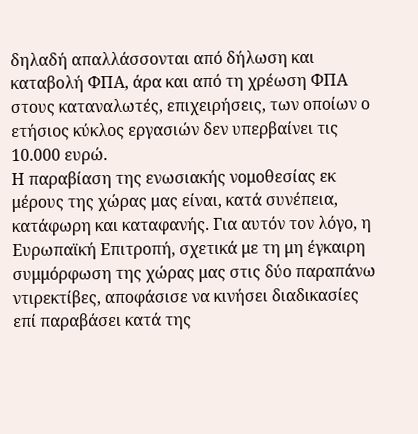δηλαδή απαλλάσσονται από δήλωση και καταβολή ΦΠΑ, άρα και από τη χρέωση ΦΠΑ στους καταναλωτές, επιχειρήσεις, των οποίων ο ετήσιος κύκλος εργασιών δεν υπερβαίνει τις 10.000 ευρώ.
Η παραβίαση της ενωσιακής νομοθεσίας εκ μέρους της χώρας μας είναι, κατά συνέπεια, κατάφωρη και καταφανής. Για αυτόν τον λόγο, η Ευρωπαϊκή Επιτροπή, σχετικά με τη μη έγκαιρη συμμόρφωση της χώρας μας στις δύο παραπάνω ντιρεκτίβες, αποφάσισε να κινήσει διαδικασίες επί παραβάσει κατά της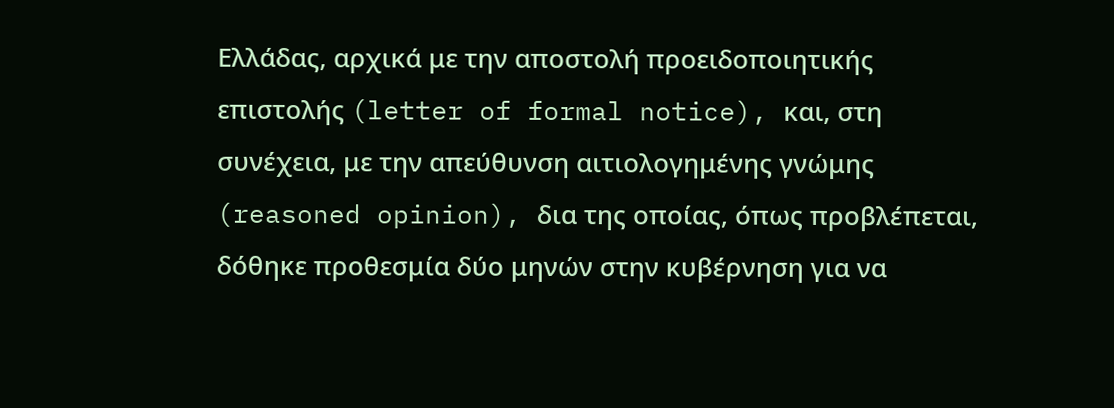Ελλάδας, αρχικά με την αποστολή προειδοποιητικής επιστολής (letter of formal notice), και, στη συνέχεια, με την απεύθυνση αιτιολογημένης γνώμης (reasoned opinion), δια της οποίας, όπως προβλέπεται, δόθηκε προθεσμία δύο μηνών στην κυβέρνηση για να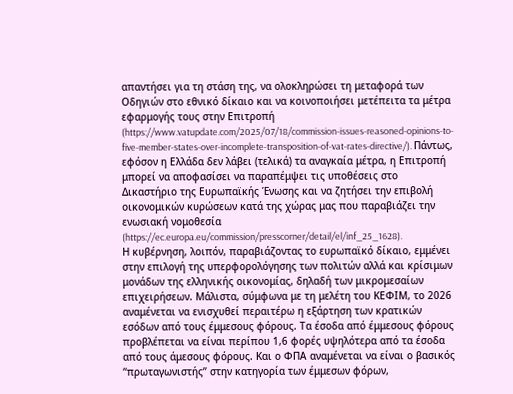απαντήσει για τη στάση της, να ολοκληρώσει τη μεταφορά των Οδηγιών στο εθνικό δίκαιο και να κοινοποιήσει μετέπειτα τα μέτρα εφαρμογής τους στην Επιτροπή (https://www.vatupdate.com/2025/07/18/commission-issues-reasoned-opinions-to-five-member-states-over-incomplete-transposition-of-vat-rates-directive/). Πάντως, εφόσον η Ελλάδα δεν λάβει (τελικά) τα αναγκαία μέτρα, η Επιτροπή μπορεί να αποφασίσει να παραπέμψει τις υποθέσεις στο Δικαστήριο της Ευρωπαϊκής Ένωσης και να ζητήσει την επιβολή οικονομικών κυρώσεων κατά της χώρας μας που παραβιάζει την ενωσιακή νομοθεσία (https://ec.europa.eu/commission/presscorner/detail/el/inf_25_1628).
Η κυβέρνηση, λοιπόν, παραβιάζοντας το ευρωπαϊκό δίκαιο, εμμένει στην επιλογή της υπερφορολόγησης των πολιτών αλλά και κρίσιμων μονάδων της ελληνικής οικονομίας, δηλαδή των μικρομεσαίων επιχειρήσεων. Μάλιστα, σύμφωνα με τη μελέτη του ΚΕΦΙΜ, το 2026 αναμένεται να ενισχυθεί περαιτέρω η εξάρτηση των κρατικών εσόδων από τους έμμεσους φόρους. Τα έσοδα από έμμεσους φόρους προβλέπεται να είναι περίπου 1,6 φορές υψηλότερα από τα έσοδα από τους άμεσους φόρους. Και ο ΦΠΑ αναμένεται να είναι ο βασικός ‘‘πρωταγωνιστής’’ στην κατηγορία των έμμεσων φόρων,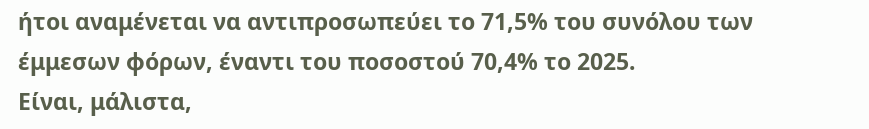ήτοι αναμένεται να αντιπροσωπεύει το 71,5% του συνόλου των έμμεσων φόρων, έναντι του ποσοστού 70,4% το 2025.
Είναι, μάλιστα,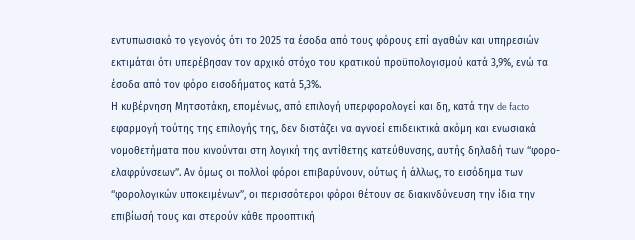εντυπωσιακό το γεγονός ότι το 2025 τα έσοδα από τους φόρους επί αγαθών και υπηρεσιών εκτιμάται ότι υπερέβησαν τον αρχικό στόχο του κρατικού προϋπολογισμού κατά 3,9%, ενώ τα έσοδα από τον φόρο εισοδήματος κατά 5,3%.
Η κυβέρνηση Μητσοτάκη, επομένως, από επιλογή υπερφορολογεί και δη, κατά την de facto εφαρμογή τούτης της επιλογής της, δεν διστάζει να αγνοεί επιδεικτικά ακόμη και ενωσιακά νομοθετήματα που κινούνται στη λογική της αντίθετης κατεύθυνσης, αυτής δηλαδή των ‘‘φορο-ελαφρύνσεων’’. Αν όμως οι πολλοί φόροι επιβαρύνουν, ούτως ή άλλως, το εισόδημα των ‘‘φορολογικών υποκειμένων’’, οι περισσότεροι φόροι θέτουν σε διακινδύνευση την ίδια την επιβίωσή τους και στερούν κάθε προοπτική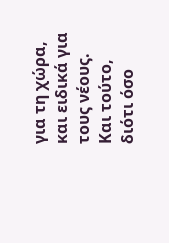για τη χώρα, και ειδικά για τους νέους. Και τούτο, διότι όσο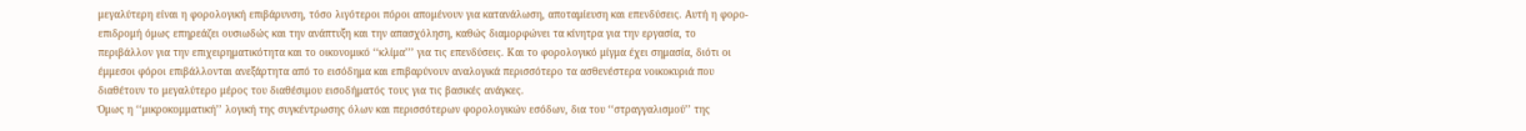μεγαλύτερη είναι η φορολογική επιβάρυνση, τόσο λιγότεροι πόροι απομένουν για κατανάλωση, αποταμίευση και επενδύσεις. Αυτή η φορο-επιδρομή όμως επηρεάζει ουσιωδώς και την ανάπτυξη και την απασχόληση, καθώς διαμορφώνει τα κίνητρα για την εργασία, το περιβάλλον για την επιχειρηματικότητα και το οικονομικό ‘‘κλίμα’’’ για τις επενδύσεις. Και το φορολογικό μίγμα έχει σημασία, διότι οι έμμεσοι φόροι επιβάλλονται ανεξάρτητα από το εισόδημα και επιβαρύνουν αναλογικά περισσότερο τα ασθενέστερα νοικοκυριά που διαθέτουν το μεγαλύτερο μέρος του διαθέσιμου εισοδήματός τους για τις βασικές ανάγκες.
Όμως η ‘‘μικροκομματική’’ λογική της συγκέντρωσης όλων και περισσότερων φορολογικών εσόδων, δια του ‘‘στραγγαλισμού’’ της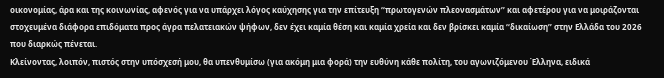οικονομίας, άρα και της κοινωνίας, αφενός για να υπάρχει λόγος καύχησης για την επίτευξη ‘‘πρωτογενών πλεονασμάτων’’ και αφετέρου για να μοιράζονται στοχευμένα διάφορα επιδόματα προς άγρα πελατειακών ψήφων, δεν έχει καμία θέση και καμία χρεία και δεν βρίσκει καμία ‘‘δικαίωση’’ στην Ελλάδα του 2026 που διαρκώς πένεται.
Κλείνοντας, λοιπόν, πιστός στην υπόσχεσή μου, θα υπενθυμίσω (για ακόμη μια φορά) την ευθύνη κάθε πολίτη, του αγωνιζόμενου Έλληνα, ειδικά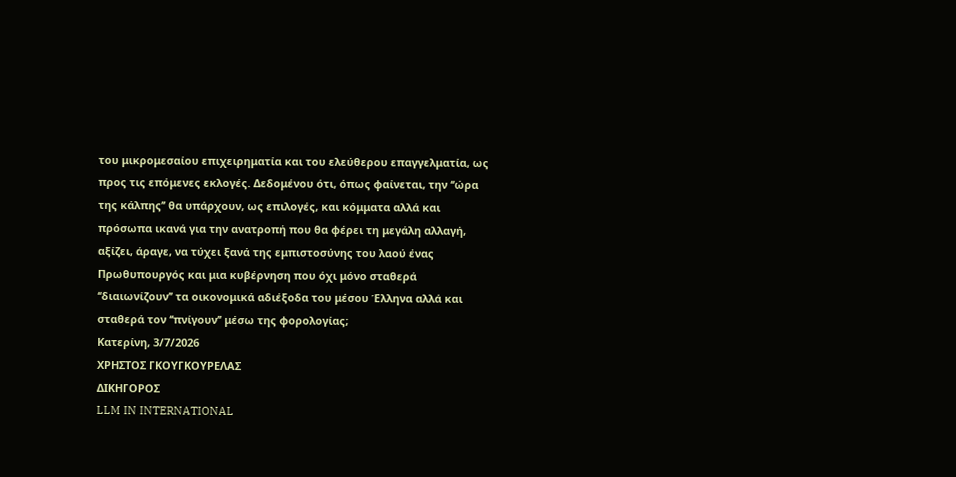του μικρομεσαίου επιχειρηματία και του ελεύθερου επαγγελματία, ως προς τις επόμενες εκλογές. Δεδομένου ότι, όπως φαίνεται, την ‘‘ώρα της κάλπης’’ θα υπάρχουν, ως επιλογές, και κόμματα αλλά και πρόσωπα ικανά για την ανατροπή που θα φέρει τη μεγάλη αλλαγή, αξίζει, άραγε, να τύχει ξανά της εμπιστοσύνης του λαού ένας Πρωθυπουργός και μια κυβέρνηση που όχι μόνο σταθερά ‘‘διαιωνίζουν’’ τα οικονομικά αδιέξοδα του μέσου Έλληνα αλλά και σταθερά τον ‘‘πνίγουν’’ μέσω της φορολογίας;
Κατερίνη, 3/7/2026
ΧΡΗΣΤΟΣ ΓΚΟΥΓΚΟΥΡΕΛΑΣ
ΔΙΚΗΓΟΡΟΣ
LLM IN INTERNATIONAL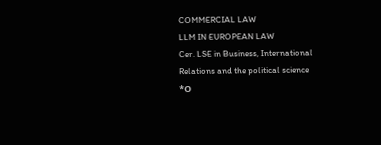COMMERCIAL LAW
LLM IN EUROPEAN LAW
Cer. LSE in Business, International
Relations and the political science
*Ο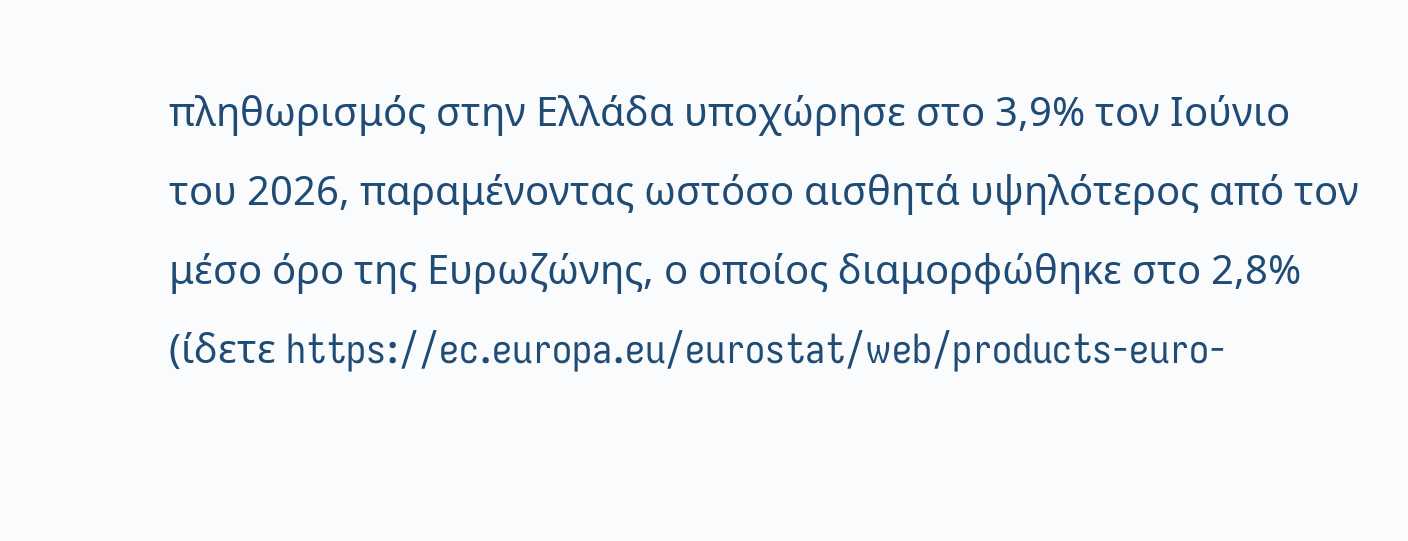πληθωρισμός στην Ελλάδα υποχώρησε στο 3,9% τον Ιούνιο του 2026, παραμένοντας ωστόσο αισθητά υψηλότερος από τον μέσο όρο της Ευρωζώνης, ο οποίος διαμορφώθηκε στο 2,8% (ίδετε https://ec.europa.eu/eurostat/web/products-euro-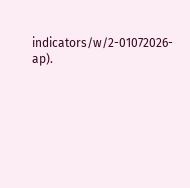indicators/w/2-01072026-ap).